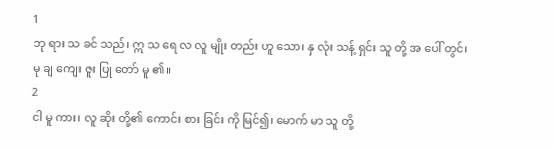1
ဘု ရား သ ခင် သည်၊ ဣ သ ရေ လ လူ မျိုး တည်း ဟူ သော၊ နှ လုံး သန့် ရှင်း သူ တို့ အ ပေါ် တွင်၊ မု ချ ကျေး ဇူး ပြု တော် မူ ၏။
2
ငါ မူ ကား၊ လူ ဆိုး တို့၏ ကောင်း စား ခြင်း ကို မြင်၍၊ မောက် မာ သူ တို့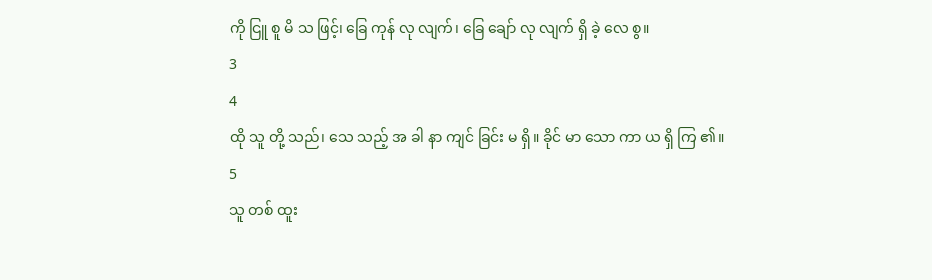ကို ငြူ စူ မိ သ ဖြင့်၊ ခြေ ကုန် လု လျက်၊ ခြေ ချော် လု လျက် ရှိ ခဲ့ လေ စွ။
3
4
ထို သူ တို့ သည်၊ သေ သည့် အ ခါ နာ ကျင် ခြင်း မ ရှိ။ ခိုင် မာ သော ကာ ယ ရှိ ကြ ၏။
5
သူ တစ် ထူး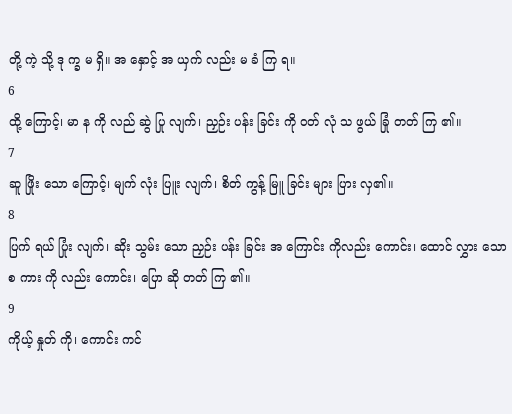တို့ ကဲ့ သို့ ဒု က္ခ မ ရှိ။ အ နှောင့် အ ယှက် လည်း မ ခံ ကြ ရ။
6
ထို့ ကြောင့်၊ မာ န ကို လည် ဆွဲ ပြု လျက်၊ ညှဉ်း ပန်း ခြင်း ကို ဝတ် လုံ သ ဖွယ် ခြုံ တတ် ကြ ၏။
7
ဆူ ဖြိုး သော ကြောင့်၊ မျက် လုံး ပြူး လျက်၊ စိတ် ကွန့် မြူ ခြင်း များ ပြား လှ၏။
8
ပြက် ရယ် ပြုံး လျက်၊ ဆိုး သွမ်း သော ညှဉ်း ပန်း ခြင်း အ ကြောင်း ကိုလည်း ကောင်း၊ ထောင် လွှား သော စ ကား ကို လည်း ကောင်း၊ ပြော ဆို တတ် ကြ ၏။
9
ကိုယ့် နှုတ် ကို၊ ကောင်း ကင်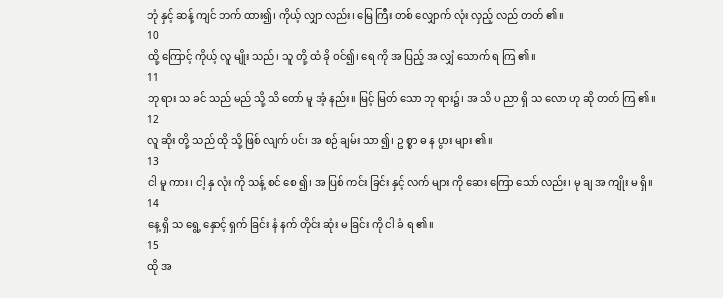ဘုံ နှင့် ဆန့် ကျင် ဘက် ထား၍၊ ကိုယ့် လျှာ လည်း၊ မြေ ကြီး တစ် လျှောက် လုံး လှည့် လည် တတ် ၏။
10
ထို့ ကြောင့် ကိုယ့် လူ မျိုး သည်၊ သူ တို့ ထံ ခို ဝင်၍၊ ရေ ကို အ ပြည့် အ လျှံ သောက် ရ ကြ ၏။
11
ဘု ရား သ ခင် သည် မည် သို့ သိ တော် မူ အံ့ နည်း။ မြင့် မြတ် သော ဘု ရား၌၊ အ သိ ပ ညာ ရှိ သ လော ဟု ဆို တတ် ကြ ၏။
12
လူ ဆိုး တို့ သည် ထို သို့ ဖြစ် လျက် ပင်၊ အ စဉ် ချမ်း သာ ၍၊ ဥ စ္စာ ဓ န ပွား များ ၏။
13
ငါ မူ ကား၊ ငါ့ နှ လုံး ကို သန့် စင် စေ ၍၊ အ ပြစ် ကင်း ခြင်း နှင့် လက် များ ကို ဆေး ကြော သော် လည်း၊ မု ချ အ ကျိုး မ ရှိ။
14
နေ့ ရှိ သ ရွေ့ နှောင့် ရှက် ခြင်း နံ နက် တိုင်း ဆုံး မ ခြင်း ကို ငါ ခံ ရ ၏။
15
ထို အ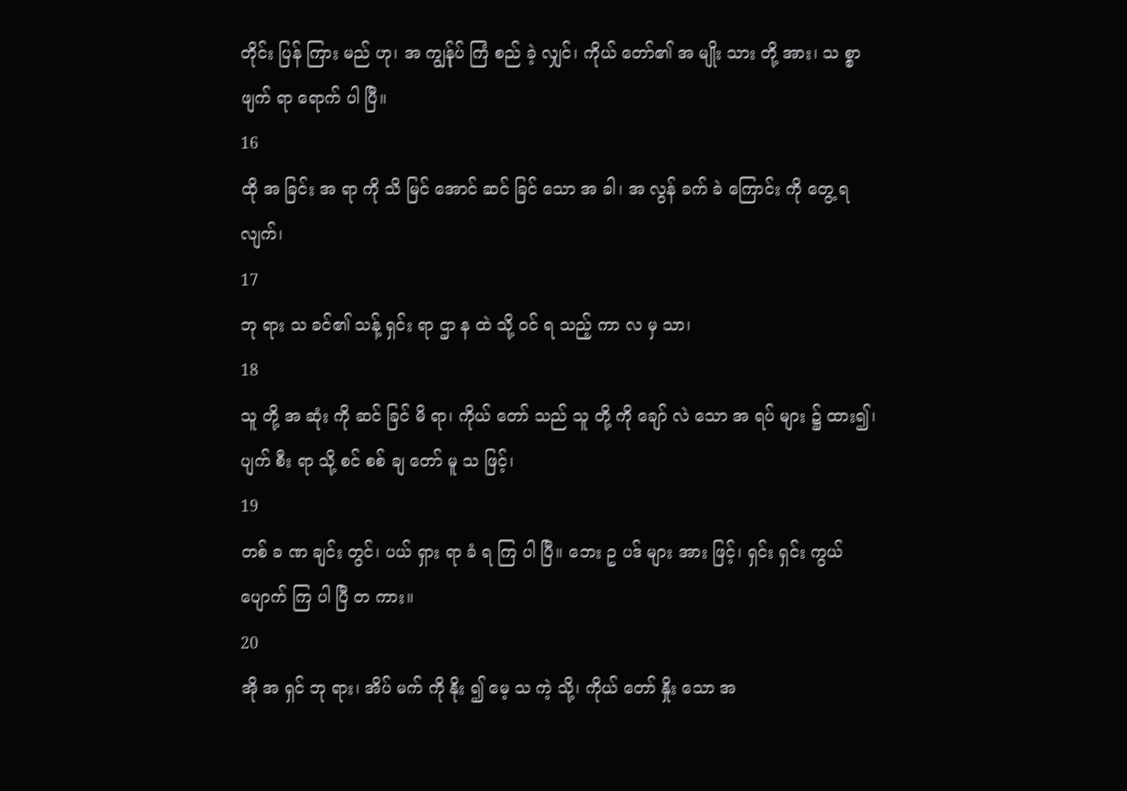တိုင်း ပြန် ကြား မည် ဟု၊ အ ကျွန်ုပ် ကြံ စည် ခဲ့ လျှင်၊ ကိုယ် တော်၏ အ မျိုး သား တို့ အား၊ သ စ္စာ ဖျက် ရာ ရောက် ပါ ပြီ။
16
ထို အ ခြင်း အ ရာ ကို သိ မြင် အောင် ဆင် ခြင် သော အ ခါ၊ အ လွန် ခက် ခဲ ကြောင်း ကို တွေ့ ရ လျက်၊
17
ဘု ရား သ ခင်၏ သန့် ရှင်း ရာ ဌာ န ထဲ သို့ ဝင် ရ သည့် ကာ လ မှ သာ၊
18
သူ တို့ အ ဆုံး ကို ဆင် ခြင် မိ ရာ၊ ကိုယ် တော် သည် သူ တို့ ကို ချော် လဲ သော အ ရပ် များ ၌ ထား၍၊ ပျက် စီး ရာ သို့ စင် စစ် ချ တော် မူ သ ဖြင့်၊
19
တစ် ခ ဏ ချင်း တွင်၊ ပယ် ရှား ရာ ခံ ရ ကြ ပါ ပြီ။ ဘေး ဥ ပဒ် များ အား ဖြင့်၊ ရှင်း ရှင်း ကွယ် ပျောက် ကြ ပါ ပြီ တ ကား။
20
အို အ ရှင် ဘု ရား၊ အိပ် မက် ကို နိုး ၍ မေ့ သ ကဲ့ သို့၊ ကိုယ် တော် နှိုး သော အ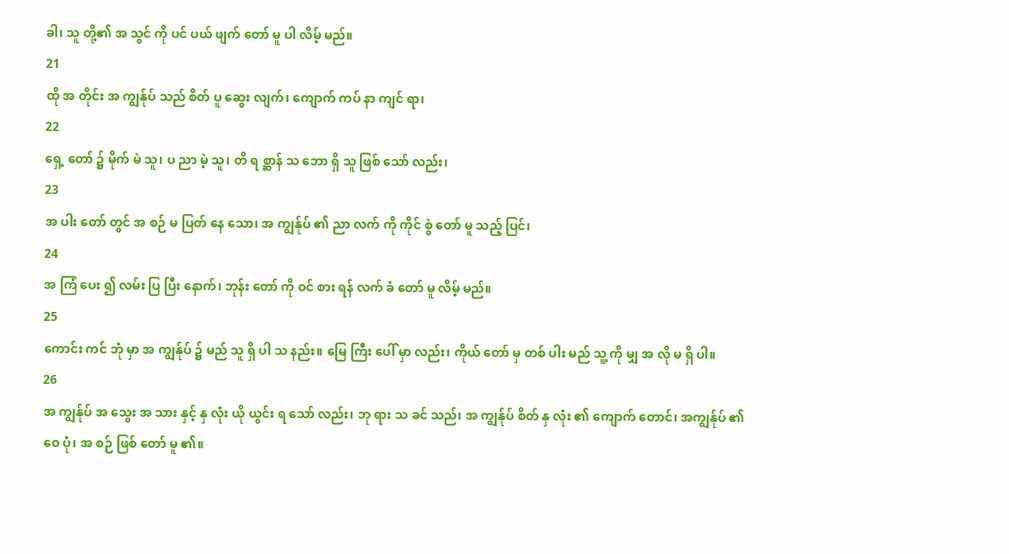ခါ၊ သူ တို့၏ အ သွင် ကို ပင် ပယ် ဖျက် တော် မူ ပါ လိမ့် မည်။
21
ထို အ တိုင်း အ ကျွန်ုပ် သည် စိတ် ပူ ဆွေး လျက်၊ ကျောက် ကပ် နာ ကျင် ရာ၊
22
ရှေ့ တော် ၌ မိုက် မဲ သူ၊ ပ ညာ မဲ့ သူ၊ တိ ရ စ္ဆာန် သ ဘော ရှိ သူ ဖြစ် သော် လည်း၊
23
အ ပါး တော် တွင် အ စဉ် မ ပြတ် နေ သော၊ အ ကျွန်ုပ် ၏ ညာ လက် ကို ကိုင် စွဲ တော် မူ သည့် ပြင်၊
24
အ ကြံ ပေး ၍ လမ်း ပြ ပြီး နောက်၊ ဘုန်း တော် ကို ဝင် စား ရန် လက် ခံ တော် မူ လိမ့် မည်။
25
ကောင်း ကင် ဘုံ မှာ အ ကျွန်ုပ် ၌ မည် သူ ရှိ ပါ သ နည်း။ မြေ ကြီး ပေါ် မှာ လည်း၊ ကိုယ် တော် မှ တစ် ပါး မည် သူ့ ကို မျှ အ လို မ ရှိ ပါ။
26
အ ကျွန်ုပ် အ သွေး အ သား နှင့် နှ လုံး ယို ယွင်း ရ သော် လည်း၊ ဘု ရား သ ခင် သည်၊ အ ကျွန်ုပ် စိတ် နှ လုံး ၏ ကျောက် တောင်၊ အကျွန်ုပ် ၏ ဝေ ပုံ၊ အ စဉ် ဖြစ် တော် မူ ၏။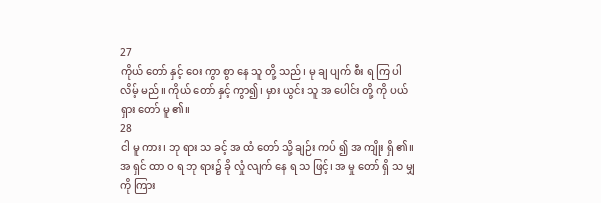27
ကိုယ် တော် နှင့် ဝေး ကွာ စွာ နေ သူ တို့ သည်၊ မု ချ ပျက် စီး ရ ကြ ပါ လိမ့် မည်။ ကိုယ် တော် နှင့် ကွာ၍၊ မှား ယွင်း သူ အ ပေါင်း တို့ ကို ပယ် ရှား တော် မူ ၏။
28
ငါ မူ ကား၊ ဘု ရား သ ခင့် အ ထံ တော် သို့ ချဉ်း ကပ် ၍ အ ကျိုး ရှိ ၏။ အ ရှင် ထာ ဝ ရ ဘု ရား၌ ခို လှုံ လျက် နေ ရ သ ဖြင့်၊ အ မှု တော် ရှိ သ မျှ ကို ကြား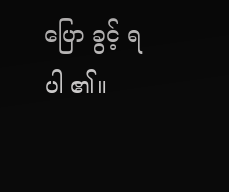ပြော ခွင့် ရ ပါ ၏။